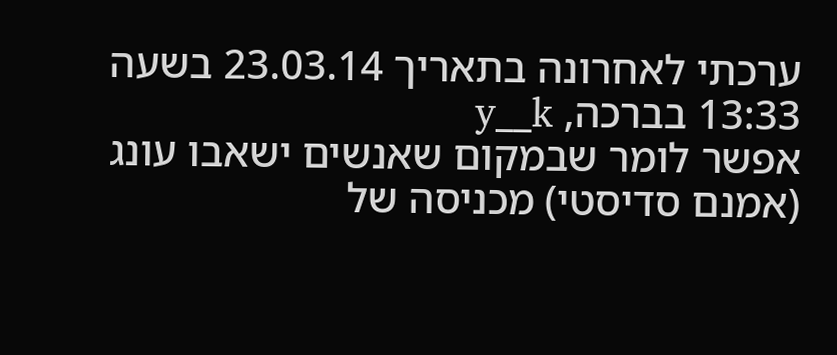ערכתי לאחרונה בתאריך 23.03.14 בשעה 13:33 בברכה, y__k
אפשר לומר שבמקום שאנשים ישאבו עונג (אמנם סדיסטי) מכניסה של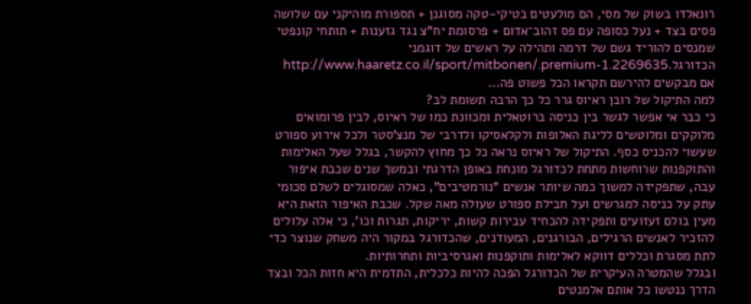רונאלדו בשוק של מסי, הם מולעטים בטיקי-טקה מסוגנן + תספורת מוהיקני עם שלושה פסים בצד + נעל כסופה עם פס זהוב־אדום + פרסומת יח"צ נגד גזענות + תותחי קונפטי שמנסים להוריד גשם של דרמה ותהילה על ראשים של דוגמני הכדורגל.http://www.haaretz.co.il/sport/mitbonen/.premium-1.2269635
אם מבקשים להירשם תקראו הכל פשוט פה...
למה התיקול של רובן ראיוס גרר כל כך הרבה תשומת לב?
כי כבר אי אפשר לגשר בין כניסה ברוטאלית ומכוונת כמו של ראיוס, לבין פרומואים מלוקקים ומלוטשים לליגת האלופות ולקלאסיקו ולדרבי של מנצ'סטר ולכל אירוע ספורט שעשוי להכניס כסף. התיקול של ראיוס נראה כל כך מחוץ להקשר, בגלל שעל האלימות והתוקפנות שרוחשות מתחת לכדורגל מונחת באופן הדרגתי ובמשך שנים שכבת איפור עבה, שתפקידה למשוך כמה שיותר אנשים "נורמטיבים", כאלה שמסוגלים לשלם סכומי עתק על כניסה למגרשים ועל חבילת ספורט שעולה מאה שקל. שכבת האיפור הזאת היא מעין בולם זעזועים ותפקידה להכחיד עבירות קשות, יריקות, תגרות וכו', כי אלה עלולים להזכיר לאנשים הרגילים, הבורגנים, המעודנים, שהכדורגל במקור היה משחק שנוצר כדי לתת מסגרת וכללים דווקא לאלימות ותוקפנות ואגרסיביות ותחרותיות.
ובגלל שהמטרה העיקרית של הכדורגל הפכה להיות כלכלית, התדמית היא חזות הכל ובצד הדרך ננטשו כל אותם אלמנטים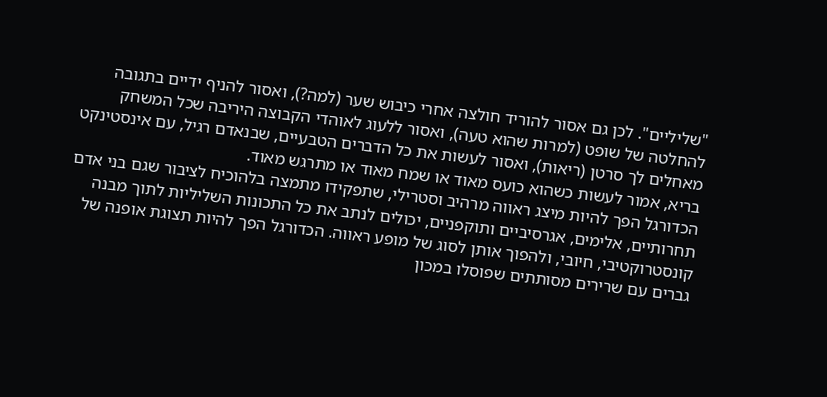"שליליים". לכן גם אסור להוריד חולצה אחרי כיבוש שער (למה?), ואסור להניף ידיים בתגובה להחלטה של שופט (למרות שהוא טעה), ואסור ללעוג לאוהדי הקבוצה היריבה שכל המשחק מאחלים לך סרטן (ריאות), ואסור לעשות את כל הדברים הטבעיים, שבנאדם רגיל, עם אינסטינקט בריא, אמור לעשות כשהוא כועס מאוד או שמח מאוד או מתרגש מאוד.
הכדורגל הפך להיות מיצג ראווה מרהיב וסטרילי, שתפקידו מתמצה בלהוכיח לציבור שגם בני אדם תחרותיים, אלימים, אגרסיביים ותוקפניים, יכולים לנתב את כל התכונות השליליות לתוך מבנה קונסטרוקטיבי, חיובי, ולהפוך אותן לסוג של מופע ראווה. הכדורגל הפך להיות תצוגת אופנה של גברים עם שרירים מסותתים שפוסלו במכון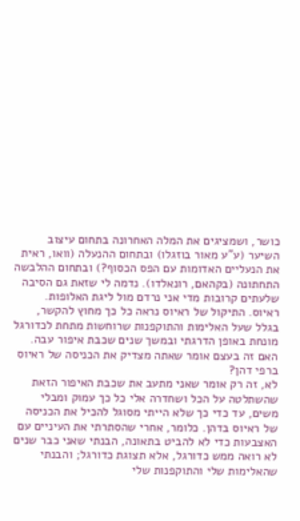כושר, ושמציגים את המלה האחרונה בתחום עיצוב השיער (ע"ע מאור בוזגלו) ובתחום ההנעלה (וואו, ראית את הנעליים האדומות עם הפס הכסוף?) ובתחום ההלבשה התחתונה (בקהאם, רונאלדו). נדמה לי שזאת גם הסיבה שלעתים קרובות מדי אני נרדם מול ליגת האלופות.
ראיוס. התיקול של ראיוס נראה כל כך מחוץ להקשר, בגלל שעל האלימות והתוקפנות שרוחשות מתחת לכדורגל מונחת באופן הדרגתי ובמשך שנים שכבת איפור עבה.
האם זה בעצם אומר שאתה מצדיק את הכניסה של ראיוס ברפי דהן?
לא, זה רק אומר שאני מתעב את שכבת האיפור הזאת שהשתלטה על הכל ושחדרה אלי כל כך עמוק ומבלי משים, עד כדי כך שלא הייתי מסוגל להכיל את הכניסה של ראיוס בדהן. כלומר, אחרי שהסתרתי את העיניים עם האצבעות כדי לא להביט בתאונה, הבנתי שאני כבר שנים לא רואה ממש כדורגל, אלא תצוגת כדורגל; והבנתי שהאלימות שלי והתוקפנות שלי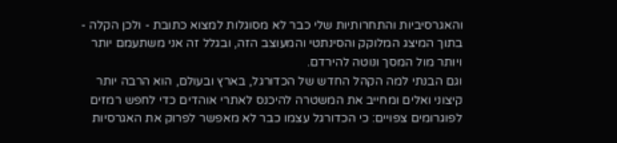והאגרסיביות והתחרותיות שלי כבר לא מסוגלות למצוא כתובת - ולכן הקלה - בתוך המיצג המלוקק והסינתטי והמעוצב הזה, ובגלל זה אני משתעמם יותר ויותר מול המסך ונוטה להירדם.
וגם הבנתי למה הקהל החדש של הכדורגל, בארץ ובעולם, הוא הרבה יותר קיצוני ואלים ומחייב את המשטרה להיכנס לאתרי אוהדים כדי לחפש רמזים לפוגרומים צפויים: כי הכדורגל עצמו כבר לא מאפשר לפרוק את האגרסיות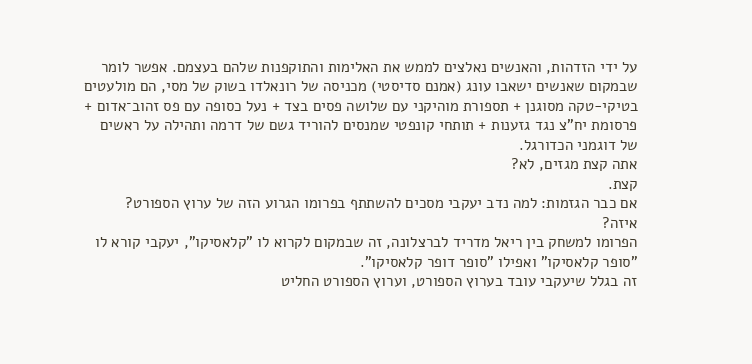על ידי הזדהות, והאנשים נאלצים לממש את האלימות והתוקפנות שלהם בעצמם. אפשר לומר שבמקום שאנשים ישאבו עונג (אמנם סדיסטי) מכניסה של רונאלדו בשוק של מסי, הם מולעטים בטיקי-טקה מסוגנן + תספורת מוהיקני עם שלושה פסים בצד + נעל כסופה עם פס זהוב־אדום + פרסומת יח"צ נגד גזענות + תותחי קונפטי שמנסים להוריד גשם של דרמה ותהילה על ראשים של דוגמני הכדורגל.
אתה קצת מגזים, לא?
קצת.
אם כבר הגזמות: למה נדב יעקבי מסכים להשתתף בפרומו הגרוע הזה של ערוץ הספורט?
איזה?
הפרומו למשחק בין ריאל מדריד לברצלונה, זה שבמקום לקרוא לו "קלאסיקו", יעקבי קורא לו "סופר קלאסיקו" ואפילו "סופר דופר קלאסיקו".
זה בגלל שיעקבי עובד בערוץ הספורט, וערוץ הספורט החליט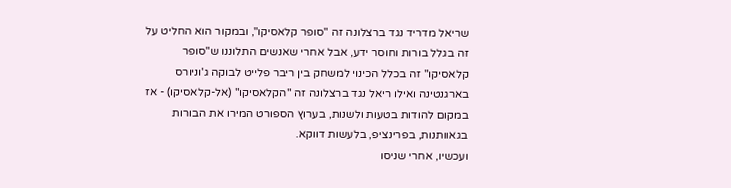שריאל מדריד נגד ברצלונה זה "סופר קלאסיקו", ובמקור הוא החליט על זה בגלל בורות וחוסר ידע, אבל אחרי שאנשים התלוננו ש"סופר קלאסיקו" זה בכלל הכינוי למשחק בין ריבר פלייט לבוקה ג'וניורס בארגנטינה ואילו ריאל נגד ברצלונה זה "הקלאסיקו" (אל-קלאסיקו) - אז במקום להודות בטעות ולשנות, בערוץ הספורט המירו את הבורות בגאוותנות, בפרינציפ, בלעשות דווקא.
ועכשיו, אחרי שניסו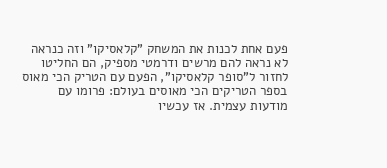פעם אחת לכנות את המשחק "קלאסיקו" וזה כנראה לא נראה להם מרשים ודרמטי מספיק, הם החליטו לחזור ל"סופר קלאסיקו", הפעם עם הטריק הכי מאוס בספר הטריקים הכי מאוסים בעולם: פרומו עם מודעות עצמית. אז עכשיו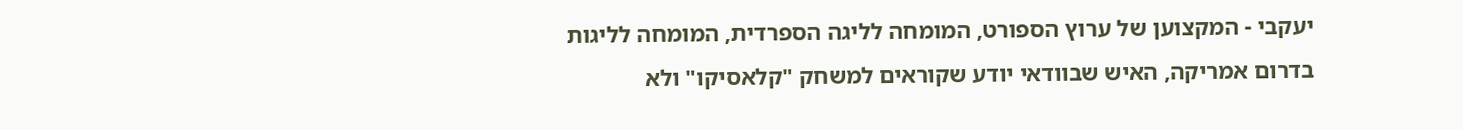יעקבי - המקצוען של ערוץ הספורט, המומחה לליגה הספרדית, המומחה לליגות בדרום אמריקה, האיש שבוודאי יודע שקוראים למשחק "קלאסיקו" ולא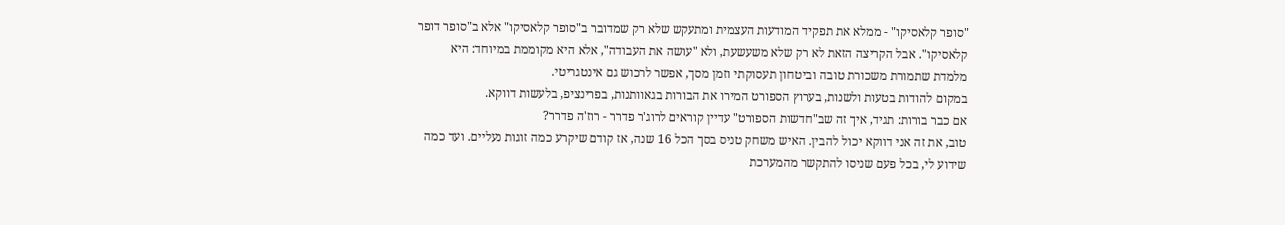"סופר קלאסיקו" - ממלא את תפקיד המודעות העצמית ומתעקש שלא רק שמדובר ב"סופר קלאסיקו" אלא ב"סופר דופר קלאסיקו". אבל הקריצה הזאת לא רק שלא משעשעת, ולא "עושה את העבודה", אלא היא מקוממת במיוחד: היא מלמדת שתמורת משכורת טובה וביטחון תעסוקתי וזמן מסך, אפשר לרכוש גם אינטגריטי.
במקום להודות בטעות ולשנות, בערוץ הספורט המירו את הבורות בגאוותנות, בפרינציפ, בלעשות דווקא.
אם כבר בורות: תגיד, איך זה שב"חדשות הספורט" עדיין קוראים לרוג'ר פדרר - רוז'ה פדרר?
טוב, את זה אני דווקא יכול להבין. האיש משחק טניס בסך הכל 16 שנה, אז קודם שיקרע כמה זוגות נעליים. ועד כמה שידוע לי, בכל פעם שניסו להתקשר מהמערכת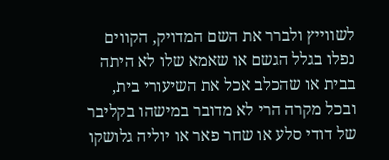לשווייץ ולברר את השם המדויק, הקווים נפלו בגלל הגשם או שאמא שלו לא היתה בבית או שהכלב אכל את השיעורי בית, ובכל מקרה הרי לא מדובר במישהו בקליבר של דודי סלע או שחר פאר או יוליה גלושקו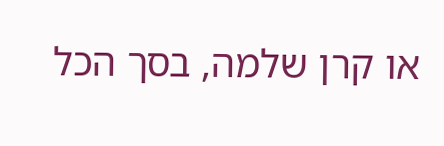או קרן שלמה, בסך הכל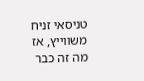טניסאי זניח משווייץ, אז מה זה כבר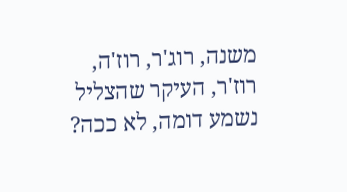משנה, רוג'ר, רוז'ה, רוז'ר, העיקר שהצליל נשמע דומה, לא ככה?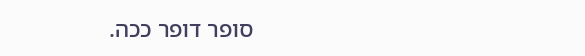סופר דופר ככה.